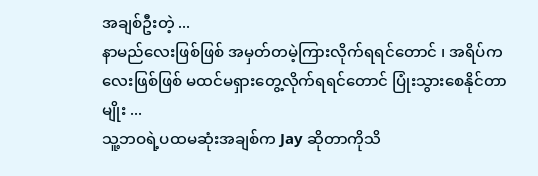အချစ်ဦးတဲ့ ...
နာမည်လေးဖြစ်ဖြစ် အမှတ်တမဲ့ကြားလိုက်ရရင်တောင် ၊ အရိပ်ကလေးဖြစ်ဖြစ် မထင်မရှားတွေ့လိုက်ရရင်တောင် ပြုံးသွားစေနိုင်တာမျိုး ...
သူ့ဘဝရဲ့ပထမဆုံးအချစ်က Jay ဆိုတာကိုသိ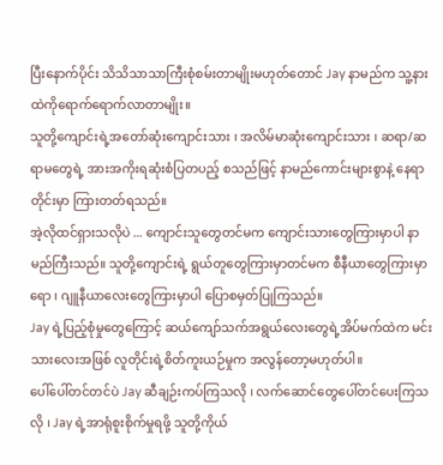ပြီးနောက်ပိုင်း သိသိသာသာကြီးစုံစမ်းတာမျိုးမဟုတ်တောင် Jay နာမည်က သူ့နားထဲကိုရောက်ရောက်လာတာမျိုး။
သူတို့ကျောင်းရဲ့အတော်ဆုံးကျောင်းသား ၊ အလိမ်မာဆုံးကျောင်းသား ၊ ဆရာ/ဆရာမတွေရဲ့ အားအကိုးရဆုံးစံပြတပည့် စသည်ဖြင့် နာမည်ကောင်းများစွာနဲ့ နေရာတိုင်းမှာ ကြားတတ်ရသည်။
အဲ့လိုထင်ရှားသလိုပဲ ... ကျောင်းသူတွေတင်မက ကျောင်းသားတွေကြားမှာပါ နာမည်ကြီးသည်။ သူတို့ကျောင်းရဲ့ ရွယ်တူတွေကြားမှာတင်မက စီနီယာတွေကြားမှာရော ၊ ဂျူနီယာလေးတွေကြားမှာပါ ပြောစမှတ်ပြုကြသည်။
Jay ရဲ့ပြည့်စုံမှုတွေကြောင့် ဆယ်ကျော်သက်အရွယ်လေးတွေရဲ့အိပ်မက်ထဲက မင်းသားလေးအဖြစ် လူတိုင်းရဲ့စိတ်ကူးယဉ်မှုက အလွန်တော့မဟုတ်ပါ။
ပေါ်ပေါ်တင်တင်ပဲ Jay ဆီချဉ်းကပ်ကြသလို ၊ လက်ဆောင်တွေပေါ်တင်ပေးကြသလို ၊ Jay ရဲ့အာရုံစူးစိုက်မှုရဖို့ သူတို့ကိုယ်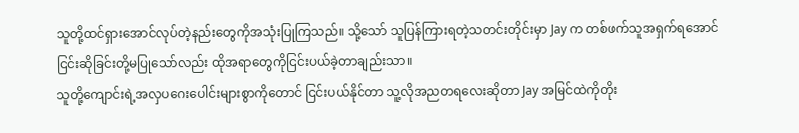သူတို့ထင်ရှားအောင်လုပ်တဲ့နည်းတွေကိုအသုံးပြုကြသည်။ သို့သော် သူပြန်ကြားရတဲ့သတင်းတိုင်းမှာ Jay က တစ်ဖက်သူအရှက်ရအောင်ငြင်းဆိုခြင်းတို့မပြုသော်လည်း ထိုအရာတွေကိုငြင်းပယ်ခဲ့တာချည်းသာ။
သူတို့ကျောင်းရဲ့အလှပဂေးပေါင်းများစွာကိုတောင် ငြင်းပယ်နိုင်တာ သူ့လိုအညတရလေးဆိုတာ Jay အမြင်ထဲကိုတိုး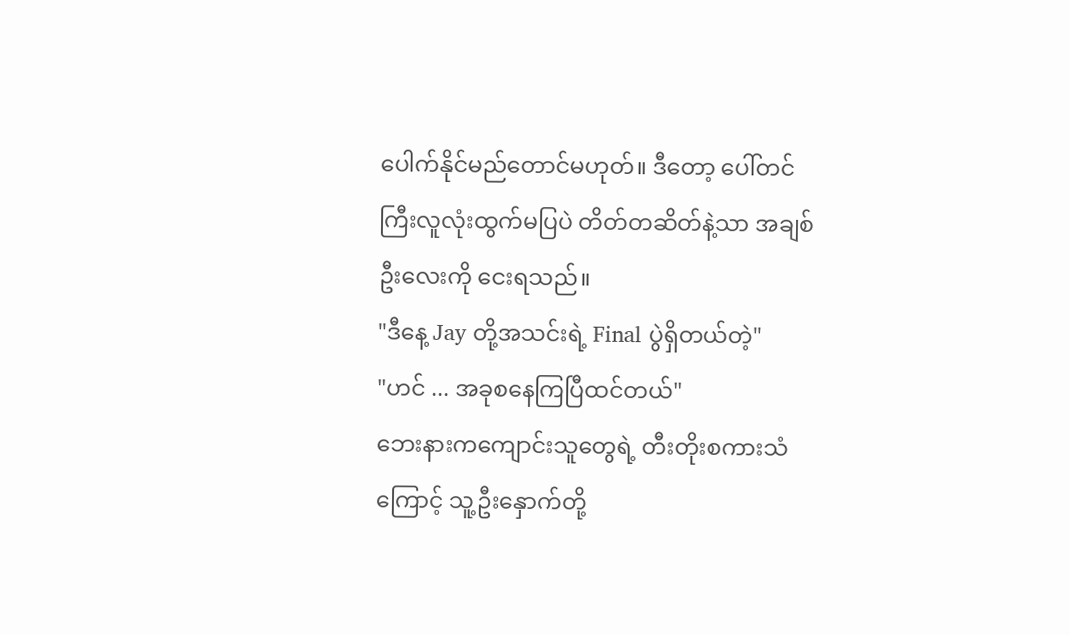ပေါက်နိုင်မည်တောင်မဟုတ်။ ဒီတော့ ပေါ်တင်ကြီးလူလုံးထွက်မပြပဲ တိတ်တဆိတ်နဲ့သာ အချစ်ဦးလေးကို ငေးရသည်။
"ဒီနေ့ Jay တို့အသင်းရဲ့ Final ပွဲရှိတယ်တဲ့"
"ဟင် ... အခုစနေကြပြီထင်တယ်"
ဘေးနားကကျောင်းသူတွေရဲ့ တီးတိုးစကားသံကြောင့် သူ့ဦးနှောက်တို့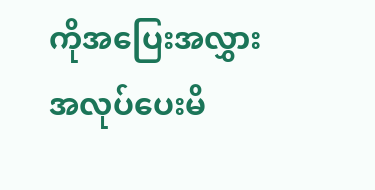ကိုအပြေးအလွှားအလုပ်ပေးမိ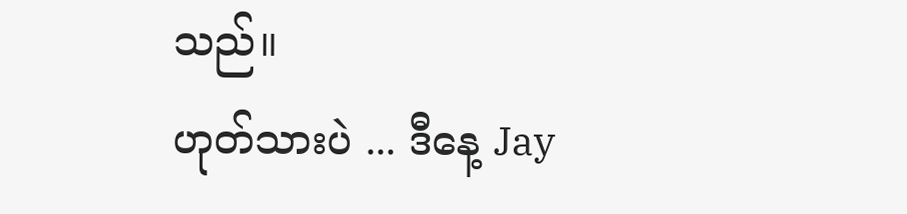သည်။
ဟုတ်သားပဲ ... ဒီနေ့ Jay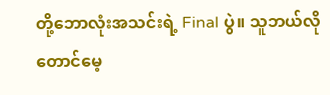တို့ဘောလုံးအသင်းရဲ့ Final ပွဲ။ သူဘယ်လိုတောင်မေ့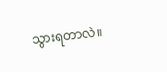သွားရတာလဲ။